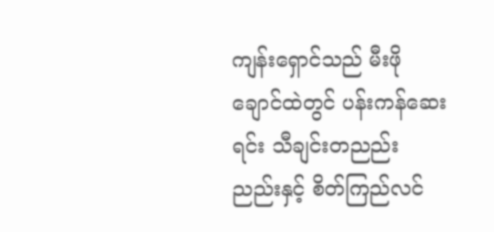ကျန်းရှောင်သည် မီးဖိုချောင်ထဲတွင် ပန်းကန်ဆေးရင်း သီချင်းတညည်းညည်းနှင့် စိတ်ကြည်လင်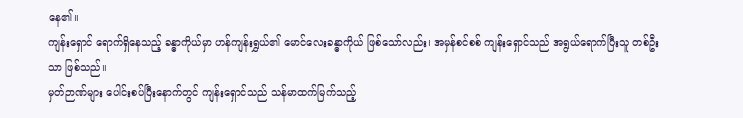နေ၏။
ကျန်းရှောင် ရောက်ရှိနေသည့် ခန္ဓာကိုယ်မှာ ဟန်ကျန်းရွှယ်၏ မောင်လေးခန္ဓာကိုယ် ဖြစ်သော်လည်း၊ အမှန်စင်စစ် ကျန်းရှောင်သည် အရွယ်ရောက်ပြီးသူ တစ်ဦးသာ ဖြစ်သည်။
မှတ်ဉာဏ်များ ပေါင်းစပ်ပြီးနောက်တွင် ကျန်းရှောင်သည် သန်မာထက်မြက်သည့်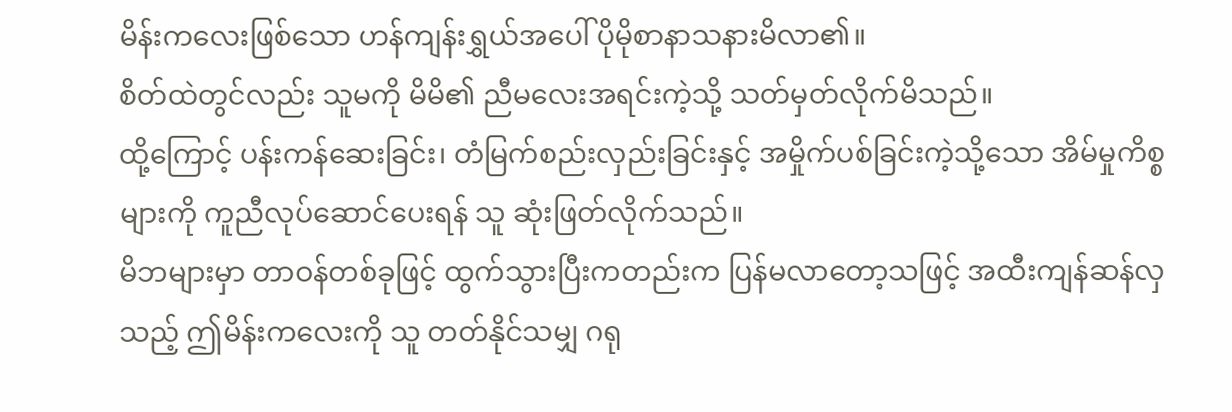မိန်းကလေးဖြစ်သော ဟန်ကျန်းရွှယ်အပေါ် ပိုမိုစာနာသနားမိလာ၏။
စိတ်ထဲတွင်လည်း သူမကို မိမိ၏ ညီမလေးအရင်းကဲ့သို့ သတ်မှတ်လိုက်မိသည်။
ထို့ကြောင့် ပန်းကန်ဆေးခြင်း၊ တံမြက်စည်းလှည်းခြင်းနှင့် အမှိုက်ပစ်ခြင်းကဲ့သို့သော အိမ်မှုကိစ္စများကို ကူညီလုပ်ဆောင်ပေးရန် သူ ဆုံးဖြတ်လိုက်သည်။
မိဘများမှာ တာဝန်တစ်ခုဖြင့် ထွက်သွားပြီးကတည်းက ပြန်မလာတော့သဖြင့် အထီးကျန်ဆန်လှသည့် ဤမိန်းကလေးကို သူ တတ်နိုင်သမျှ ဂရု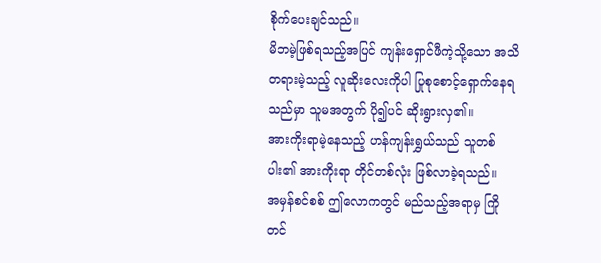စိုက်ပေးချင်သည်။
မိဘမဲ့ဖြစ်ရသည့်အပြင် ကျန်းရှောင်ဖီကဲ့သို့သော အသိတရားမဲ့သည့် လူဆိုးလေးကိုပါ ပြုစုစောင့်ရှောက်နေရသည်မှာ သူမအတွက် ပို၍ပင် ဆိုးရွားလှ၏။
အားကိုးရာမဲ့နေသည့် ဟန်ကျန်းရွှယ်သည် သူတစ်ပါး၏ အားကိုးရာ တိုင်တစ်လုံး ဖြစ်လာခဲ့ရသည်။
အမှန်စင်စစ် ဤလောကတွင် မည်သည့်အရာမှ ကြိုတင်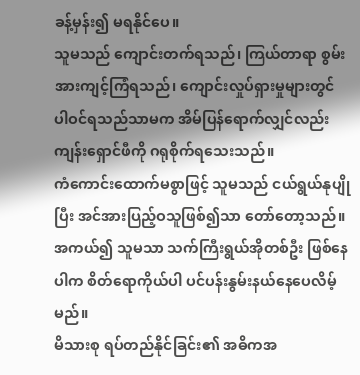ခန့်မှန်း၍ မရနိုင်ပေ။
သူမသည် ကျောင်းတက်ရသည်၊ ကြယ်တာရာ စွမ်းအားကျင့်ကြံရသည်၊ ကျောင်းလှုပ်ရှားမှုများတွင် ပါဝင်ရသည်သာမက အိမ်ပြန်ရောက်လျှင်လည်း ကျန်းရှောင်ဖီကို ဂရုစိုက်ရသေးသည်။
ကံကောင်းထောက်မစွာဖြင့် သူမသည် ငယ်ရွယ်နုပျိုပြီး အင်အားပြည့်ဝသူဖြစ်၍သာ တော်တော့သည်။
အကယ်၍ သူမသာ သက်ကြီးရွယ်အိုတစ်ဦး ဖြစ်နေပါက စိတ်ရောကိုယ်ပါ ပင်ပန်းနွမ်းနယ်နေပေလိမ့်မည်။
မိသားစု ရပ်တည်နိုင်ခြင်း၏ အဓိကအ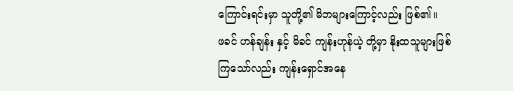ကြောင်းရင်းမှာ သူတို့၏ မိဘများကြောင့်လည်း ဖြစ်၏။
ဖခင် ဟန်ချန်း နှင့် မိခင် ကျန်းဟုန်ယဲ့ တို့မှာ နိုးထသူများဖြစ်ကြသော်လည်း ကျန်းရှောင်အနေ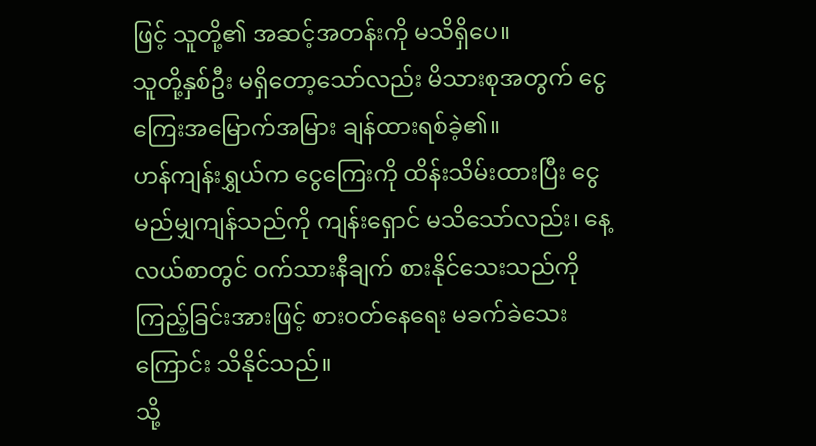ဖြင့် သူတို့၏ အဆင့်အတန်းကို မသိရှိပေ။
သူတို့နှစ်ဦး မရှိတော့သော်လည်း မိသားစုအတွက် ငွေကြေးအမြောက်အမြား ချန်ထားရစ်ခဲ့၏။
ဟန်ကျန်းရွှယ်က ငွေကြေးကို ထိန်းသိမ်းထားပြီး ငွေမည်မျှကျန်သည်ကို ကျန်းရှောင် မသိသော်လည်း၊ နေ့လယ်စာတွင် ဝက်သားနီချက် စားနိုင်သေးသည်ကို ကြည့်ခြင်းအားဖြင့် စားဝတ်နေရေး မခက်ခဲသေးကြောင်း သိနိုင်သည်။
သို့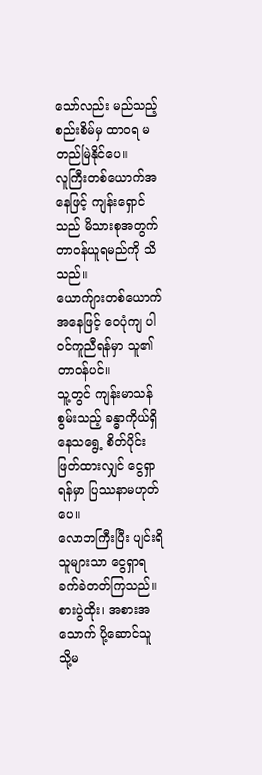သော်လည်း မည်သည့်စည်းစိမ်မှ ထာဝရ မတည်မြဲနိုင်ပေ။
လူကြီးတစ်ယောက်အနေဖြင့် ကျန်းရှောင်သည် မိသားစုအတွက် တာဝန်ယူရမည်ကို သိသည်။
ယောက်ျားတစ်ယောက်အနေဖြင့် ဝေပုံကျ ပါဝင်ကူညီရန်မှာ သူ၏ တာဝန်ပင်။
သူ့တွင် ကျန်းမာသန်စွမ်းသည့် ခန္ဓာကိုယ်ရှိနေသရွေ့ စိတ်ပိုင်းဖြတ်ထားလျှင် ငွေရှာရန်မှာ ပြဿနာမဟုတ်ပေ။
လောဘကြီးပြီး ပျင်းရိသူများသာ ငွေရှာရ ခက်ခဲတတ်ကြသည်။
စားပွဲထိုး၊ အစားအသောက် ပို့ဆောင်သူ သို့မ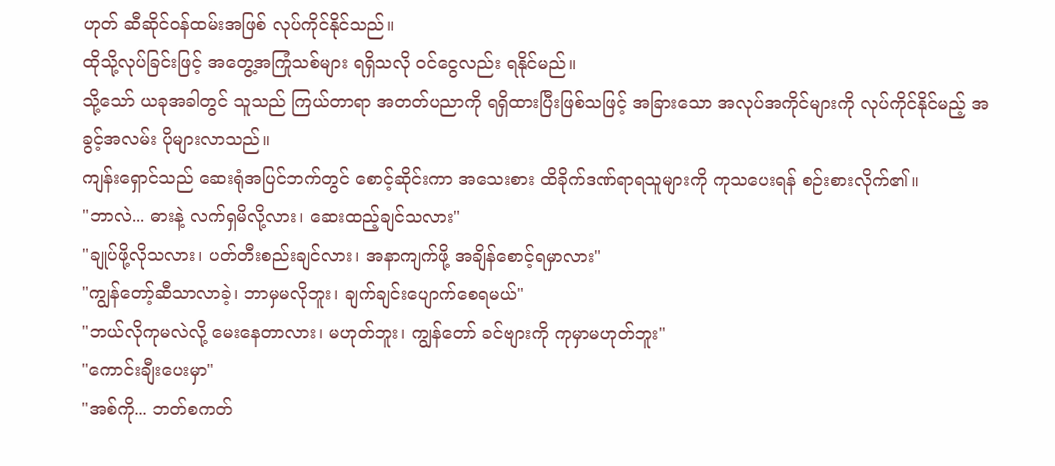ဟုတ် ဆီဆိုင်ဝန်ထမ်းအဖြစ် လုပ်ကိုင်နိုင်သည်။
ထိုသို့လုပ်ခြင်းဖြင့် အတွေ့အကြုံသစ်များ ရရှိသလို ဝင်ငွေလည်း ရနိုင်မည်။
သို့သော် ယခုအခါတွင် သူသည် ကြယ်တာရာ အတတ်ပညာကို ရရှိထားပြီးဖြစ်သဖြင့် အခြားသော အလုပ်အကိုင်များကို လုပ်ကိုင်နိုင်မည့် အခွင့်အလမ်း ပိုများလာသည်။
ကျန်းရှောင်သည် ဆေးရုံအပြင်ဘက်တွင် စောင့်ဆိုင်းကာ အသေးစား ထိခိုက်ဒဏ်ရာရသူများကို ကုသပေးရန် စဉ်းစားလိုက်၏။
"ဘာလဲ... ဓားနဲ့ လက်ရှမိလို့လား၊ ဆေးထည့်ချင်သလား"
"ချုပ်ဖို့လိုသလား၊ ပတ်တီးစည်းချင်လား၊ အနာကျက်ဖို့ အချိန်စောင့်ရမှာလား"
"ကျွန်တော့်ဆီသာလာခဲ့၊ ဘာမှမလိုဘူး၊ ချက်ချင်းပျောက်စေရမယ်"
"ဘယ်လိုကုမလဲလို့ မေးနေတာလား၊ မဟုတ်ဘူး၊ ကျွန်တော် ခင်ဗျားကို ကုမှာမဟုတ်ဘူး"
"ကောင်းချီးပေးမှာ"
"အစ်ကို... ဘတ်စကတ်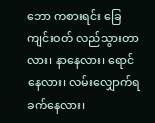ဘော ကစားရင်း ခြေကျင်းဝတ် လည်သွားတာလား၊ နာနေလား၊ ရောင်နေလား၊ လမ်းလျှောက်ရ ခက်နေလား၊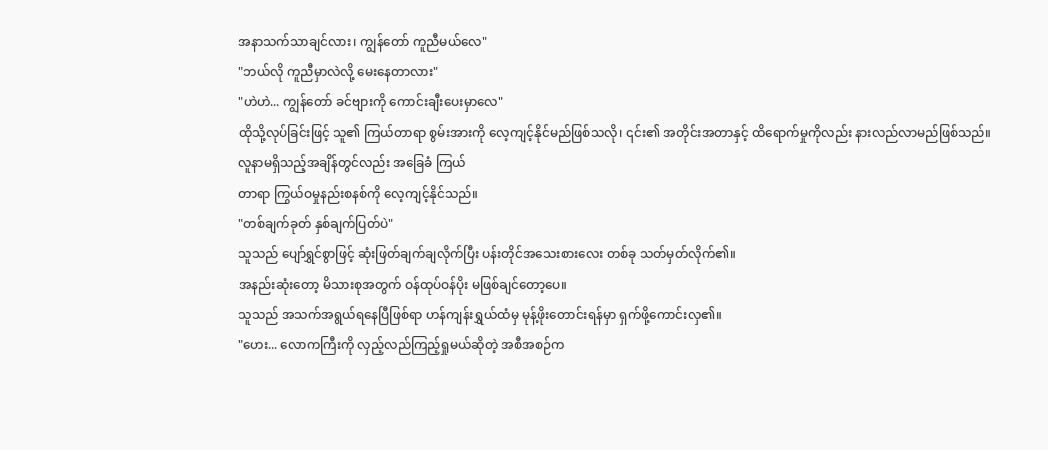အနာသက်သာချင်လား၊ ကျွန်တော် ကူညီမယ်လေ"
"ဘယ်လို ကူညီမှာလဲလို့ မေးနေတာလား"
"ဟဲဟဲ... ကျွန်တော် ခင်ဗျားကို ကောင်းချီးပေးမှာလေ"
ထိုသို့လုပ်ခြင်းဖြင့် သူ၏ ကြယ်တာရာ စွမ်းအားကို လေ့ကျင့်နိုင်မည်ဖြစ်သလို၊ ၎င်း၏ အတိုင်းအတာနှင့် ထိရောက်မှုကိုလည်း နားလည်လာမည်ဖြစ်သည်။
လူနာမရှိသည့်အချိန်တွင်လည်း အခြေခံ ကြယ်
တာရာ ကြွယ်ဝမှုနည်းစနစ်ကို လေ့ကျင့်နိုင်သည်။
"တစ်ချက်ခုတ် နှစ်ချက်ပြတ်ပဲ"
သူသည် ပျော်ရွှင်စွာဖြင့် ဆုံးဖြတ်ချက်ချလိုက်ပြီး ပန်းတိုင်အသေးစားလေး တစ်ခု သတ်မှတ်လိုက်၏။
အနည်းဆုံးတော့ မိသားစုအတွက် ဝန်ထုပ်ဝန်ပိုး မဖြစ်ချင်တော့ပေ။
သူသည် အသက်အရွယ်ရနေပြီဖြစ်ရာ ဟန်ကျန်းရွှယ်ထံမှ မုန့်ဖိုးတောင်းရန်မှာ ရှက်ဖို့ကောင်းလှ၏။
"ဟေး... လောကကြီးကို လှည့်လည်ကြည့်ရှုမယ်ဆိုတဲ့ အစီအစဉ်က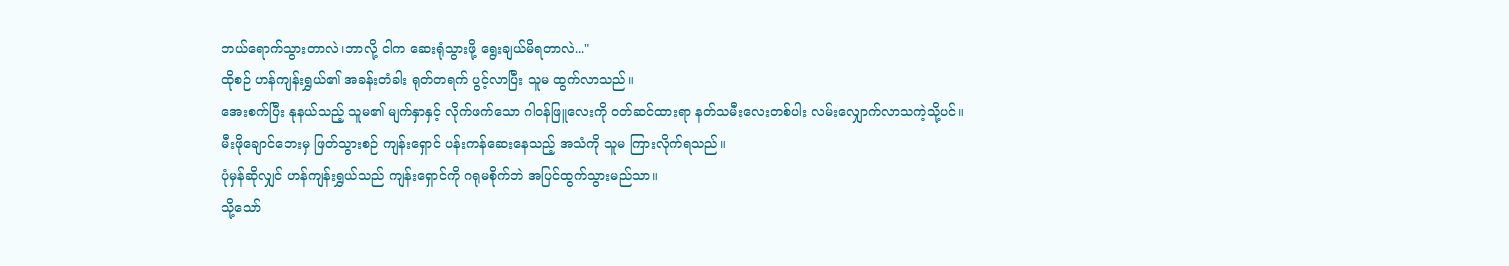ဘယ်ရောက်သွားတာလဲ၊ဘာလို့ ငါက ဆေးရုံသွားဖို့ ရွေးချယ်မိရတာလဲ..."
ထိုစဉ် ဟန်ကျန်းရွှယ်၏ အခန်းတံခါး ရုတ်တရက် ပွင့်လာပြီး သူမ ထွက်လာသည်။
အေးစက်ပြီး နုနယ်သည့် သူမ၏ မျက်နှာနှင့် လိုက်ဖက်သော ဂါဝန်ဖြူလေးကို ဝတ်ဆင်ထားရာ နတ်သမီးလေးတစ်ပါး လမ်းလျှောက်လာသကဲ့သို့ပင်။
မီးဖိုချောင်ဘေးမှ ဖြတ်သွားစဉ် ကျန်းရှောင် ပန်းကန်ဆေးနေသည့် အသံကို သူမ ကြားလိုက်ရသည်။
ပုံမှန်ဆိုလျှင် ဟန်ကျန်းရွှယ်သည် ကျန်းရှောင်ကို ဂရုမစိုက်ဘဲ အပြင်ထွက်သွားမည်သာ။
သို့သော်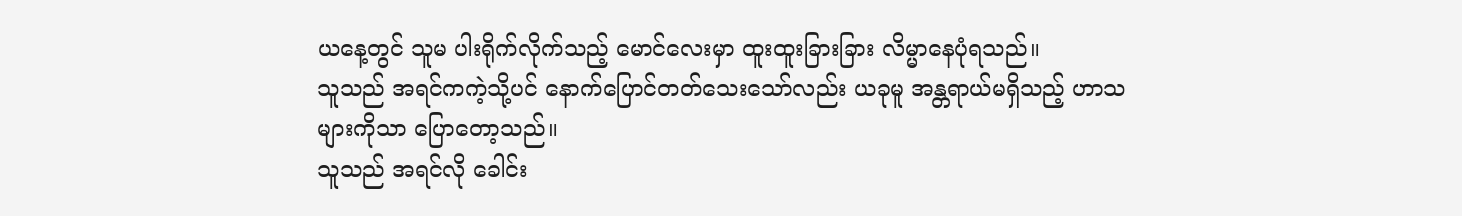ယနေ့တွင် သူမ ပါးရိုက်လိုက်သည့် မောင်လေးမှာ ထူးထူးခြားခြား လိမ္မာနေပုံရသည်။
သူသည် အရင်ကကဲ့သို့ပင် နောက်ပြောင်တတ်သေးသော်လည်း ယခုမူ အန္တရာယ်မရှိသည့် ဟာသများကိုသာ ပြောတော့သည်။
သူသည် အရင်လို ခေါင်း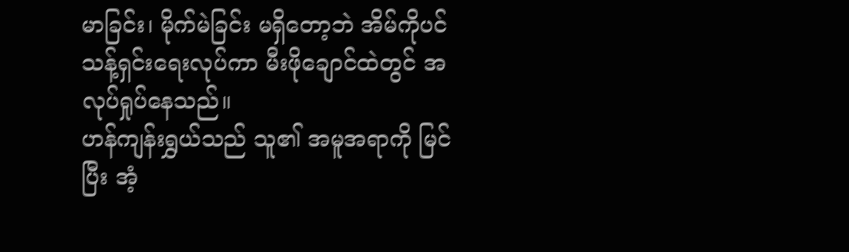မာခြင်း၊ မိုက်မဲခြင်း မရှိတော့ဘဲ အိမ်ကိုပင် သန့်ရှင်းရေးလုပ်ကာ မီးဖိုချောင်ထဲတွင် အလုပ်ရှုပ်နေသည်။
ဟန်ကျန်းရွှယ်သည် သူ၏ အမူအရာကို မြင်ပြီး အံ့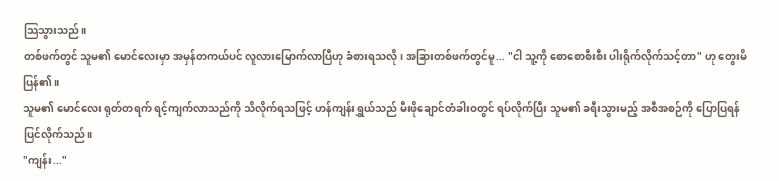သြသွားသည်။
တစ်ဖက်တွင် သူမ၏ မောင်လေးမှာ အမှန်တကယ်ပင် လူလားမြောက်လာပြီဟု ခံစားရသလို၊ အခြားတစ်ဖက်တွင်မူ... "ငါ သူ့ကို စောစောစီးစီး ပါးရိုက်လိုက်သင့်တာ" ဟု တွေးမိပြန်၏။
သူမ၏ မောင်လေး ရုတ်တရက် ရင့်ကျက်လာသည်ကို သိလိုက်ရသဖြင့် ဟန်ကျန်းရွှယ်သည် မီးဖိုချောင်တံခါးဝတွင် ရပ်လိုက်ပြီး သူမ၏ ခရီးသွားမည့် အစီအစဉ်ကို ပြောပြရန် ပြင်လိုက်သည်။
"ကျန်း..."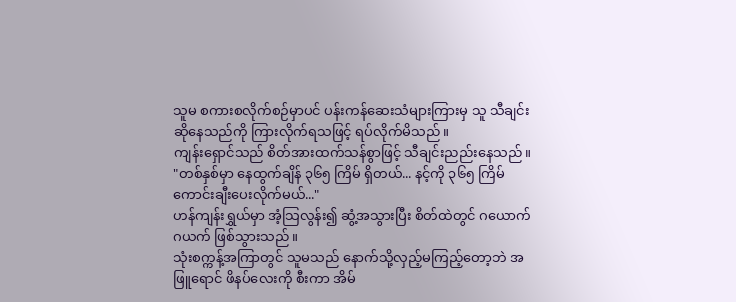သူမ စကားစလိုက်စဉ်မှာပင် ပန်းကန်ဆေးသံများကြားမှ သူ သီချင်းဆိုနေသည်ကို ကြားလိုက်ရသဖြင့် ရပ်လိုက်မိသည်။
ကျန်းရှောင်သည် စိတ်အားထက်သန်စွာဖြင့် သီချင်းညည်းနေသည်။
"တစ်နှစ်မှာ နေထွက်ချိန် ၃၆၅ ကြိမ် ရှိတယ်... နင့်ကို ၃၆၅ ကြိမ် ကောင်းချီးပေးလိုက်မယ်..."
ဟန်ကျန်းရွှယ်မှာ အံ့သြလွန်း၍ ဆွံ့အသွားပြီး စိတ်ထဲတွင် ဂယောက်ဂယက် ဖြစ်သွားသည်။
သုံးစက္ကန့်အကြာတွင် သူမသည် နောက်သို့လှည့်မကြည့်တော့ဘဲ အဖြူရောင် ဖိနပ်လေးကို စီးကာ အိမ်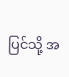ပြင်သို့ အ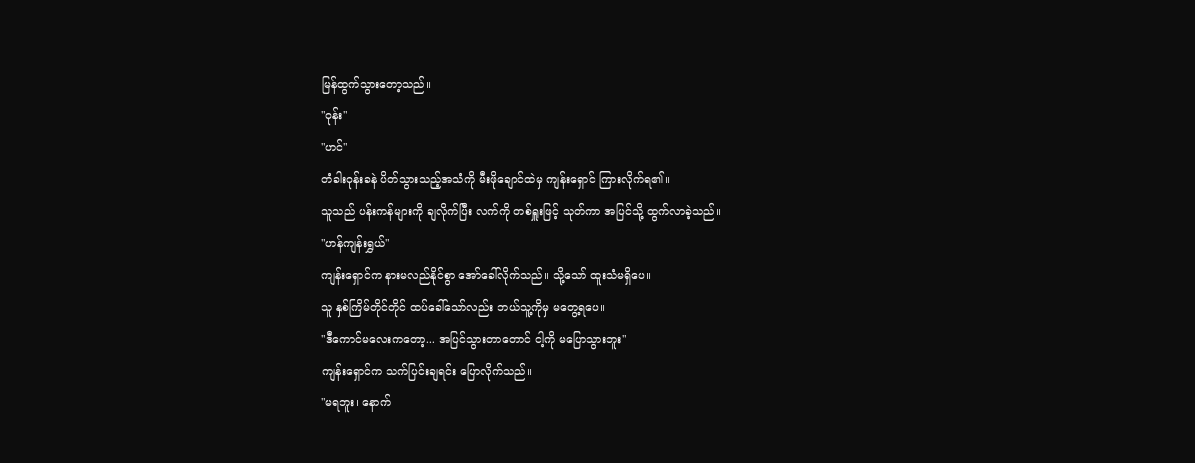မြန်ထွက်သွားတော့သည်။
"ဝုန်း"
"ဟင်"
တံခါးဝုန်းခနဲ ပိတ်သွားသည့်အသံကို မီးဖိုချောင်ထဲမှ ကျန်းရှောင် ကြားလိုက်ရ၏။
သူသည် ပန်းကန်များကို ချလိုက်ပြီး လက်ကို တစ်ရှူးဖြင့် သုတ်ကာ အပြင်သို့ ထွက်လာခဲ့သည်။
"ဟန်ကျန်းရွှယ်"
ကျန်းရှောင်က နားမလည်နိုင်စွာ အော်ခေါ်လိုက်သည်။ သို့သော် ထူးသံမရှိပေ။
သူ နှစ်ကြိမ်တိုင်တိုင် ထပ်ခေါ်သော်လည်း ဘယ်သူ့ကိုမှ မတွေ့ရပေ။
"ဒီကောင်မလေးကတော့... အပြင်သွားတာတောင် ငါ့ကို မပြောသွားဘူး"
ကျန်းရှောင်က သက်ပြင်းချရင်း ပြောလိုက်သည်။
"မရဘူး၊ နောက်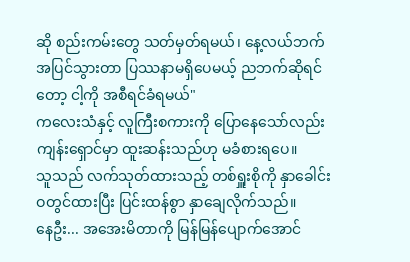ဆို စည်းကမ်းတွေ သတ်မှတ်ရမယ်၊ နေ့လယ်ဘက် အပြင်သွားတာ ပြဿနာမရှိပေမယ့် ညဘက်ဆိုရင်တော့ ငါ့ကို အစီရင်ခံရမယ်"
ကလေးသံနှင့် လူကြီးစကားကို ပြောနေသော်လည်း ကျန်းရှောင်မှာ ထူးဆန်းသည်ဟု မခံစားရပေ။
သူသည် လက်သုတ်ထားသည့် တစ်ရှူးစိုကို နှာခေါင်းဝတွင်ထားပြီး ပြင်းထန်စွာ နှာချေလိုက်သည်။
နေဦး... အအေးမိတာကို မြန်မြန်ပျောက်အောင်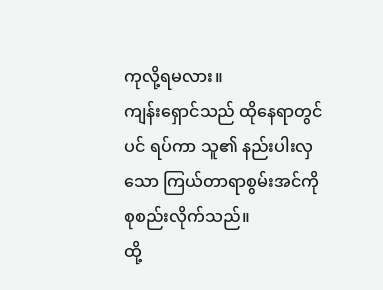ကုလို့ရမလား။
ကျန်းရှောင်သည် ထိုနေရာတွင်ပင် ရပ်ကာ သူ၏ နည်းပါးလှသော ကြယ်တာရာစွမ်းအင်ကို စုစည်းလိုက်သည်။
ထို့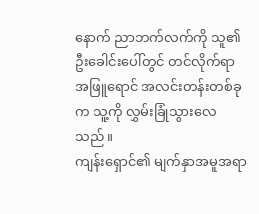နောက် ညာဘက်လက်ကို သူ၏ ဦးခေါင်းပေါ်တွင် တင်လိုက်ရာ အဖြူရောင် အလင်းတန်းတစ်ခုက သူ့ကို လွှမ်းခြုံသွားလေသည်။
ကျန်းရှောင်၏ မျက်နှာအမူအရာ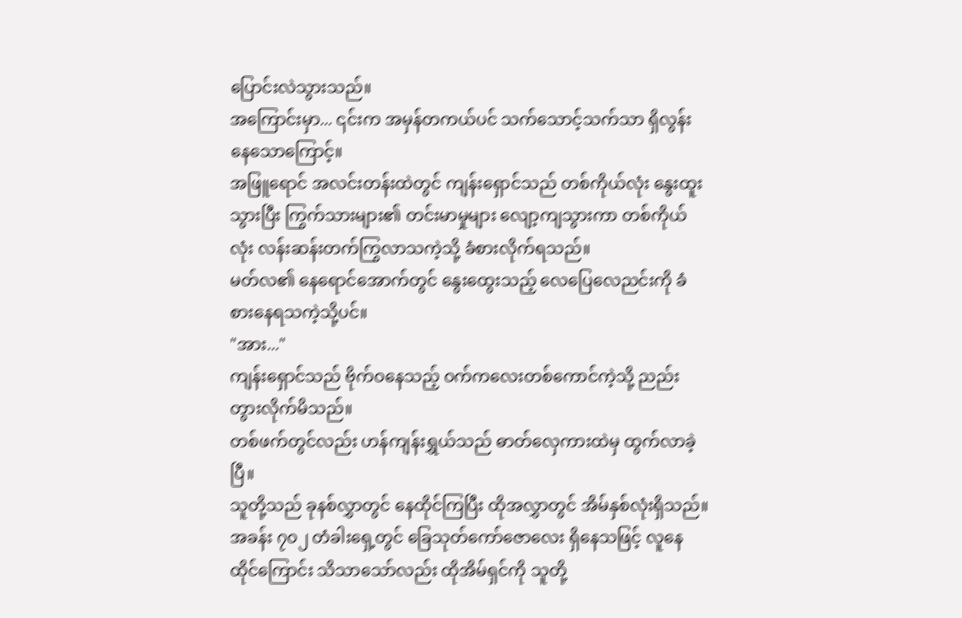ပြောင်းလဲသွားသည်။
အကြောင်းမှာ... ၎င်းက အမှန်တကယ်ပင် သက်သောင့်သက်သာ ရှိလွန်းနေသောကြောင့်။
အဖြူရောင် အလင်းတန်းထဲတွင် ကျန်းရှောင်သည် တစ်ကိုယ်လုံး နွေးထူးသွားပြီး ကြွက်သားများ၏ တင်းမာမှုများ လျော့ကျသွားကာ တစ်ကိုယ်လုံး လန်းဆန်းတက်ကြွလာသကဲ့သို့ ခံစားလိုက်ရသည်။
မတ်လ၏ နေရောင်အောက်တွင် နွေးထွေးသည့် လေပြေလေညင်းကို ခံစားနေရသကဲ့သို့ပင်။
"အား..."
ကျန်းရှောင်သည် ဗိုက်ဝနေသည့် ဝက်ကလေးတစ်ကောင်ကဲ့သို့ ညည်းတွားလိုက်မိသည်။
တစ်ဖက်တွင်လည်း ဟန်ကျန်းရွှယ်သည် ဓာတ်လှေကားထဲမှ ထွက်လာခဲ့ပြီ။
သူတို့သည် ခုနစ်လွှာတွင် နေထိုင်ကြပြီး ထိုအလွှာတွင် အိမ်နှစ်လုံးရှိသည်။
အခန်း ၇၀၂ တံခါးရှေ့တွင် ခြေသုတ်ကော်ဇောလေး ရှိနေသဖြင့် လူနေထိုင်ကြောင်း သိသာသော်လည်း ထိုအိမ်ရှင်ကို သူတို့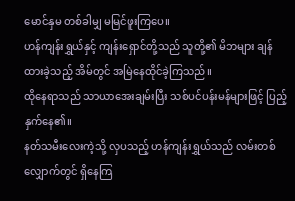မောင်နှမ တစ်ခါမျှ မမြင်ဖူးကြပေ။
ဟန်ကျန်းရွှယ်နှင့် ကျန်းရှောင်တို့သည် သူတို့၏ မိဘများ ချန်ထားခဲ့သည့် အိမ်တွင် အမြဲနေထိုင်ခဲ့ကြသည်။
ထိုနေရာသည် သာယာအေးချမ်းပြီး သစ်ပင်ပန်းမန်များဖြင့် ပြည့်နှက်နေ၏။
နတ်သမီးလေးကဲ့သို့ လှပသည့် ဟန်ကျန်းရွှယ်သည် လမ်းတစ်လျှောက်တွင် ရှိနေကြ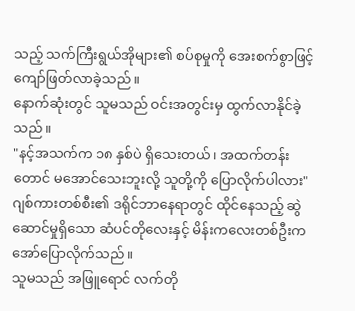သည့် သက်ကြီးရွယ်အိုများ၏ စပ်စုမှုကို အေးစက်စွာဖြင့် ကျော်ဖြတ်လာခဲ့သည်။
နောက်ဆုံးတွင် သူမသည် ဝင်းအတွင်းမှ ထွက်လာနိုင်ခဲ့သည်။
"နင့်အသက်က ၁၈ နှစ်ပဲ ရှိသေးတယ်၊ အထက်တန်းတောင် မအောင်သေးဘူးလို့ သူတို့ကို ပြောလိုက်ပါလား"
ဂျစ်ကားတစ်စီး၏ ဒရိုင်ဘာနေရာတွင် ထိုင်နေသည့် ဆွဲဆောင်မှုရှိသော ဆံပင်တိုလေးနှင့် မိန်းကလေးတစ်ဦးက အော်ပြောလိုက်သည်။
သူမသည် အဖြူရောင် လက်တို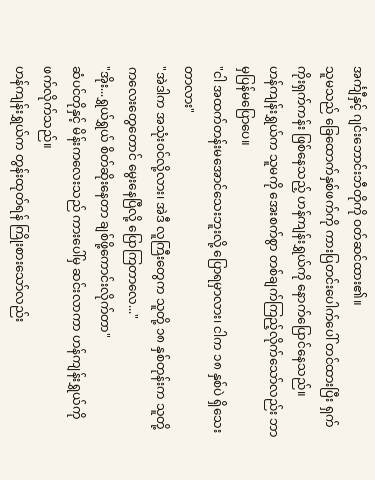အင်္ကျီနှင့် ဂျင်းဘောင်းဘီတိုကို ဝတ်ဆင်ထား၏။
သူမသည် ခြေထောက်နှစ်ဖက်ကို ကားပြတင်းပေါက်ပေါ် တင်ထားပြီး ရှက်ကိုးရှက်ကန်း ဖြစ်နေသည့် ဟန်ကျန်းရွှယ်ကို နောက်ပြောင်နေသည်။
ဟန်ကျန်းရွှယ်က သူမကို အေးစက်စွာ တစ်ချက်ကြည့်လိုက်သော်လည်း ဘာမှပြန်မပြောပေ။
"ငါ အထက်တန်းမအောင်သေးဘူးလို့ ပြောရမှာလား၊ ငါက ၁၈ နှစ်ပဲ ရှိသေးတာလား"
"အဲဒါက အသုံးဝင်လို့လား၊ အဲဒီ လူကြီးတွေက သူတို့ ၁၈ နှစ်တုန်းက သူတို့ကလေးတွေတောင် မွေးနေပြီလို့ ပြောကြတာလေ..."
"အိုး...ရွှယ်ရွှယ် စိတ်ဆိုးနေတာ ချစ်ဖို့ကောင်းလိုက်တာ"
ဆံပင်တိုနှင့် မိန်းကလေးသည် ကားပေါ်မှ ဆင်းလာကာ ဟန်ကျန်းရွှယ်ကို ဖက်လိုက်သည်။
ဟန်ကျန်းရွှယ်က တွန်းထုတ်ရန် ကြိုးစားသော်လည်း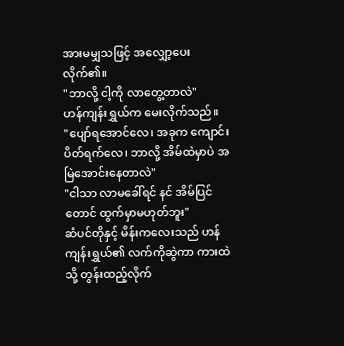အားမမျှသဖြင့် အလျှော့ပေးလိုက်၏။
"ဘာလို့ ငါ့ကို လာတွေ့တာလဲ"
ဟန်ကျန်းရွှယ်က မေးလိုက်သည်။
"ပျော်ရအောင်လေ၊ အခုက ကျောင်းပိတ်ရက်လေ၊ ဘာလို့ အိမ်ထဲမှာပဲ အမြဲအောင်းနေတာလဲ"
"ငါသာ လာမခေါ်ရင် နင် အိမ်ပြင်တောင် ထွက်မှာမဟုတ်ဘူး"
ဆံပင်တိုနှင့် မိန်းကလေးသည် ဟန်ကျန်းရွှယ်၏ လက်ကိုဆွဲကာ ကားထဲသို့ တွန်းထည့်လိုက်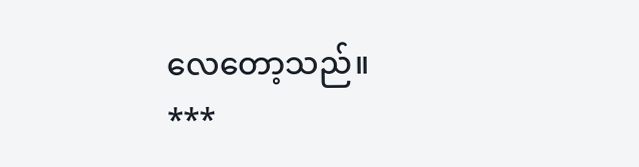လေတော့သည်။
***